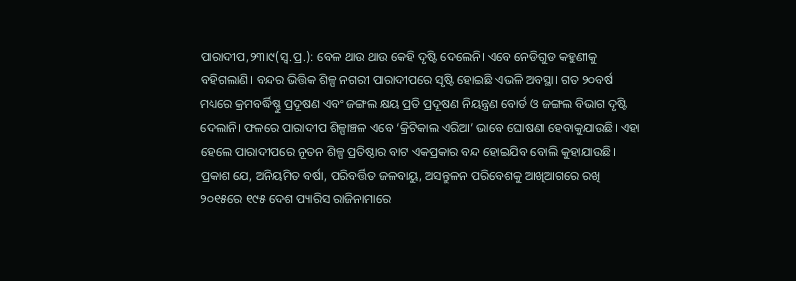ପାରାଦୀପ,୨୩ା୯(ସ୍ବ.ପ୍ର.): ବେଳ ଥାଉ ଥାଉ କେହି ଦୃଷ୍ଟି ଦେଲେନି। ଏବେ ନେଡିଗୁଡ କହୁଣୀକୁ ବହିଗଲାଣି। ବନ୍ଦର ଭିତ୍ତିକ ଶିଳ୍ପ ନଗରୀ ପାରାଦୀପରେ ସୃଷ୍ଟି ହୋଇଛି ଏଭଳି ଅବସ୍ଥା। ଗତ ୨୦ବର୍ଷ ମଧ୍ୟରେ କ୍ରମବର୍ଦ୍ଧିଷ୍ଣୁ ପ୍ରଦୂଷଣ ଏବଂ ଜଙ୍ଗଲ କ୍ଷୟ ପ୍ରତି ପ୍ରଦୂଷଣ ନିୟନ୍ତ୍ରଣ ବୋର୍ଡ ଓ ଜଙ୍ଗଲ ବିଭାଗ ଦୃଷ୍ଟି ଦେଲାନି। ଫଳରେ ପାରାଦୀପ ଶିଳ୍ପାଞ୍ଚଳ ଏବେ ‘କ୍ରିଟିକାଲ ଏରିଆ’ ଭାବେ ଘୋଷଣା ହେବାକୁଯାଉଛି। ଏହା ହେଲେ ପାରାଦୀପରେ ନୂତନ ଶିଳ୍ପ ପ୍ରତିଷ୍ଠାର ବାଟ ଏକପ୍ରକାର ବନ୍ଦ ହୋଇଯିବ ବୋଲି କୁହାଯାଉଛି। ପ୍ରକାଶ ଯେ, ଅନିୟମିତ ବର୍ଷା, ପରିବର୍ତ୍ତିତ ଜଳବାୟୁ, ଅସନ୍ତୁଳନ ପରିବେଶକୁ ଆଖିଆଗରେ ରଖି ୨୦୧୫ରେ ୧୯୫ ଦେଶ ପ୍ୟାରିସ ରାଜିନାମାରେ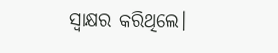ସ୍ବାକ୍ଷର କରିଥିଲେ।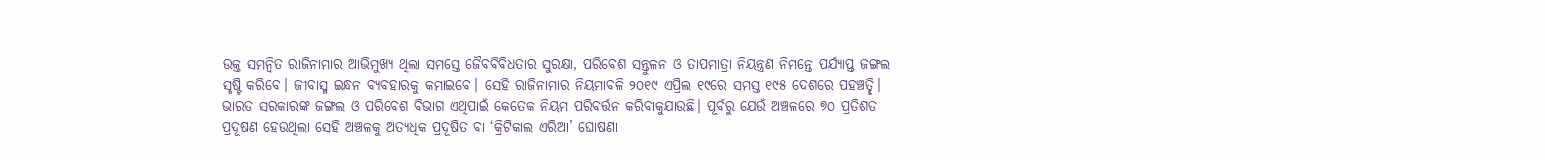ଉକ୍ତ ସମନ୍ବିତ ରାଜିନାମାର ଆଭିମୁଖ୍ୟ ଥିଲା ସମସ୍ତେ ଜୈବବିବିଧତାର ସୁରକ୍ଷା, ପରିବେଶ ସନ୍ତୁଳନ ଓ ତାପମାତ୍ରା ନିୟନ୍ତ୍ରଣ ନିମନ୍ତେ ପର୍ଯ୍ୟାପ୍ତ ଜଙ୍ଗଲ ସୃଷ୍ଟି କରିବେ। ଜୀବାସ୍ମ ଇନ୍ଧନ ବ୍ୟବହାରକୁ କମାଇବେ। ସେହି ରାଜିନାମାର ନିୟମାବଳି ୨୦୧୯ ଏପ୍ରିଲ ୧୯ରେ ସମସ୍ତ ୧୯୫ ଦେଶରେ ପହଞ୍ଚତ୍ଛି। ଭାରତ ସରକାରଙ୍କ ଜଙ୍ଗଲ ଓ ପରିବେଶ ବିଭାଗ ଏଥିପାଇଁ କେତେକ ନିୟମ ପରିବର୍ତ୍ତନ କରିବାକୁଯାଉଛି। ପୂର୍ବରୁ ଯେଉଁ ଅଞ୍ଚଳରେ ୭୦ ପ୍ରତିଶତ ପ୍ରଦୂଷଣ ହେଉଥିଲା ସେହି ଅଞ୍ଚଳକୁ ଅତ୍ୟଧିକ ପ୍ରଦୂଷିତ ବା ‘କ୍ରିଟିକାଲ ଏରିଆ’ ଘୋଷଣା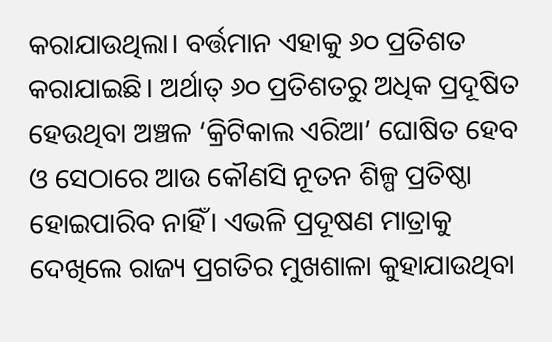କରାଯାଉଥିଲା। ବର୍ତ୍ତମାନ ଏହାକୁ ୬୦ ପ୍ରତିଶତ କରାଯାଇଛି। ଅର୍ଥାତ୍ ୬୦ ପ୍ରତିଶତରୁ ଅଧିକ ପ୍ରଦୂଷିତ ହେଉଥିବା ଅଞ୍ଚଳ ‘କ୍ରିଟିକାଲ ଏରିଆ’ ଘୋଷିତ ହେବ ଓ ସେଠାରେ ଆଉ କୌଣସି ନୂତନ ଶିଳ୍ପ ପ୍ରତିଷ୍ଠା ହୋଇପାରିବ ନାହିଁ। ଏଭଳି ପ୍ରଦୂଷଣ ମାତ୍ରାକୁ ଦେଖିଲେ ରାଜ୍ୟ ପ୍ରଗତିର ମୁଖଶାଳା କୁହାଯାଉଥିବା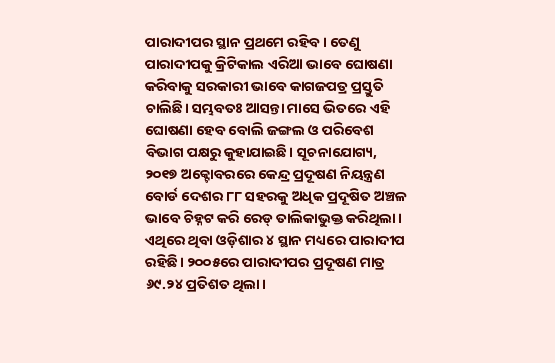ପାରାଦୀପର ସ୍ଥାନ ପ୍ରଥମେ ରହିବ। ତେଣୁ ପାରାଦୀପକୁ କ୍ରିଟିକାଲ ଏରିଆ ଭାବେ ଘୋଷଣା କରିବାକୁ ସରକାରୀ ଭାବେ କାଗଜପତ୍ର ପ୍ରସ୍ତୁତି ଚାଲିଛି। ସମ୍ଭବତଃ ଆସନ୍ତା ମାସେ ଭିତରେ ଏହି ଘୋଷଣା ହେବ ବୋଲି ଜଙ୍ଗଲ ଓ ପରିବେଶ ବିଭାଗ ପକ୍ଷରୁ କୁହାଯାଇଛି। ସୂଚନାଯୋଗ୍ୟ, ୨୦୧୭ ଅକ୍ଟୋବରରେ କେନ୍ଦ୍ର ପ୍ରଦୂଷଣ ନିୟନ୍ତ୍ରଣ ବୋର୍ଡ ଦେଶର ୮୮ ସହରକୁ ଅଧିକ ପ୍ରଦୂଷିତ ଅଞ୍ଚଳ ଭାବେ ଚିହ୍ନଟ କରି ରେଡ୍ ତାଲିକାଭୁକ୍ତ କରିଥିଲା। ଏଥିରେ ଥିବା ଓଡ଼ିଶାର ୪ ସ୍ଥାନ ମଧ୍ୟରେ ପାରାଦୀପ ରହିଛି। ୨୦୦୫ରେ ପାରାଦୀପର ପ୍ରଦୂଷଣ ମାତ୍ର ୬୯.୨୪ ପ୍ରତିଶତ ଥିଲା।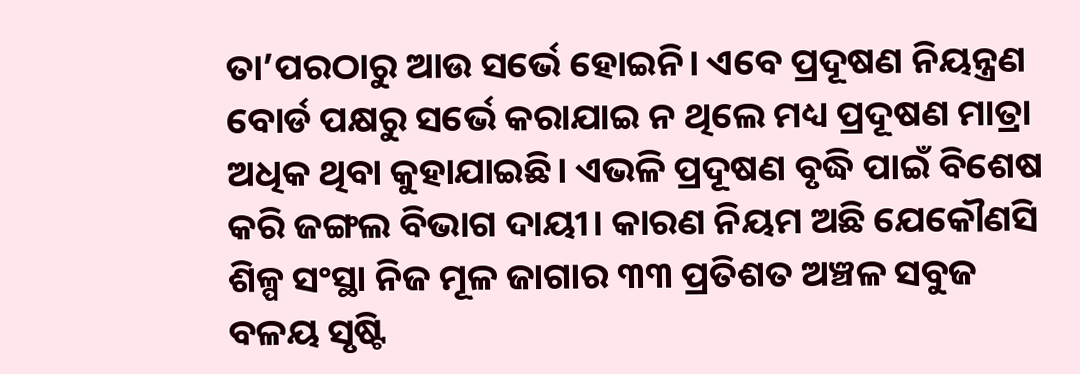ତା’ପରଠାରୁ ଆଉ ସର୍ଭେ ହୋଇନି। ଏବେ ପ୍ରଦୂଷଣ ନିୟନ୍ତ୍ରଣ ବୋର୍ଡ ପକ୍ଷରୁ ସର୍ଭେ କରାଯାଇ ନ ଥିଲେ ମଧ୍ୟ ପ୍ରଦୂଷଣ ମାତ୍ରା ଅଧିକ ଥିବା କୁହାଯାଇଛି। ଏଭଳି ପ୍ରଦୂଷଣ ବୃଦ୍ଧି ପାଇଁ ବିଶେଷ କରି ଜଙ୍ଗଲ ବିଭାଗ ଦାୟୀ। କାରଣ ନିୟମ ଅଛି ଯେକୌଣସି ଶିଳ୍ପ ସଂସ୍ଥା ନିଜ ମୂଳ ଜାଗାର ୩୩ ପ୍ରତିଶତ ଅଞ୍ଚଳ ସବୁଜ ବଳୟ ସୃଷ୍ଟି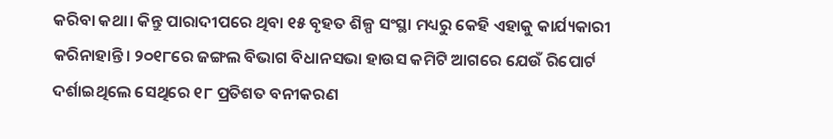କରିବା କଥା। କିନ୍ତୁ ପାରାଦୀପରେ ଥିବା ୧୫ ବୃହତ ଶିଳ୍ପ ସଂସ୍ଥା ମଧ୍ୟରୁ କେହି ଏହାକୁ କାର୍ଯ୍ୟକାରୀ କରିନାହାନ୍ତି। ୨୦୧୮ରେ ଜଙ୍ଗଲ ବିଭାଗ ବିଧାନସଭା ହାଉସ କମିଟି ଆଗରେ ଯେଉଁ ରିପୋର୍ଟ ଦର୍ଶାଇଥିଲେ ସେଥିରେ ୧୮ ପ୍ରତିଶତ ବନୀକରଣ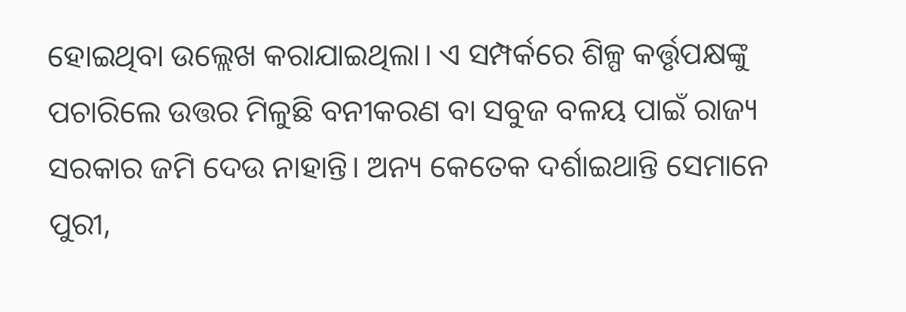ହୋଇଥିବା ଉଲ୍ଲେଖ କରାଯାଇଥିଲା। ଏ ସମ୍ପର୍କରେ ଶିଳ୍ପ କର୍ତ୍ତୃପକ୍ଷଙ୍କୁ ପଚାରିଲେ ଉତ୍ତର ମିଳୁଛି ବନୀକରଣ ବା ସବୁଜ ବଳୟ ପାଇଁ ରାଜ୍ୟ ସରକାର ଜମି ଦେଉ ନାହାନ୍ତି। ଅନ୍ୟ କେତେକ ଦର୍ଶାଇଥାନ୍ତି ସେମାନେ ପୁରୀ,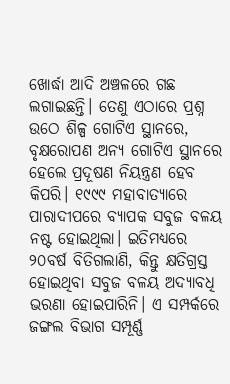ଖୋର୍ଦ୍ଧା ଆଦି ଅଞ୍ଚଳରେ ଗଛ ଲଗାଇଛନ୍ତି। ତେଣୁ ଏଠାରେ ପ୍ରଶ୍ନ ଉଠେ ଶିଳ୍ପ ଗୋଟିଏ ସ୍ଥାନରେ, ବୃକ୍ଷରୋପଣ ଅନ୍ୟ ଗୋଟିଏ ସ୍ଥାନରେ ହେଲେ ପ୍ରଦୂଷଣ ନିୟନ୍ତ୍ରଣ ହେବ କିପରି। ୧୯୯୯ ମହାବାତ୍ୟାରେ ପାରାଦୀପରେ ବ୍ୟାପକ ସବୁଜ ବଳୟ ନଷ୍ଟ ହୋଇଥିଲା। ଇତିମଧ୍ୟରେ ୨୦ବର୍ଷ ବିତିଗଲାଣି, କିନ୍ତୁ କ୍ଷତିଗ୍ରସ୍ତ ହୋଇଥିବା ସବୁଜ ବଳୟ ଅଦ୍ୟାବଧି ଭରଣା ହୋଇପାରିନି। ଏ ସମ୍ପର୍କରେ ଜଙ୍ଗଲ ବିଭାଗ ସମ୍ପୂର୍ଣ୍ଣ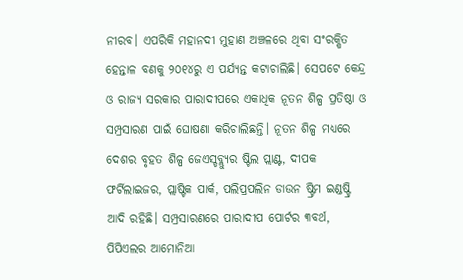ନୀରବ। ଏପରିକି ମହାନଦୀ ମୁହାଣ ଅଞ୍ଚଳରେ ଥିବା ସଂରକ୍ଷିତ ହେନ୍ତାଳ ବଣକୁ ୨୦୧୪ରୁ ଏ ପର୍ଯ୍ୟନ୍ତ କଟାଚାଲିଛି। ସେପଟେ କେନ୍ଦ୍ର ଓ ରାଜ୍ୟ ସରକାର ପାରାଦୀପରେ ଏକାଧିକ ନୂତନ ଶିଳ୍ପ ପ୍ରତିଷ୍ଠା ଓ ସମ୍ପ୍ରସାରଣ ପାଇଁ ଘୋଷଣା କରିଚାଲିଛନ୍ତି। ନୂତନ ଶିଳ୍ପ ମଧ୍ୟରେ ଦେଶର ବୃହତ ଶିଳ୍ପ ଜେଏସ୍ଡବ୍ଲ୍ୟୁର ଷ୍ଟିଲ ପ୍ଲାଣ୍ଟ, ଦୀପକ ଫର୍ଟିଲାଇଜର, ପ୍ଲାଷ୍ଟିକ ପାର୍କ, ପଲିପ୍ରପଲିନ ଡାଉନ ଷ୍ଟ୍ରିମ ଇଣ୍ଡଷ୍ଟ୍ରି ଆଦି ରହିଛି। ସମ୍ପ୍ରସାରଣରେ ପାରାଦୀପ ପୋର୍ଟର ୩ବର୍ଥ, ପିପିଏଲର ଆମୋନିଆ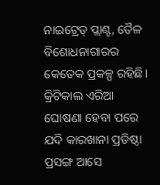ନାଇଟ୍ରେଡ୍ ପ୍ଲାଣ୍ଟ, ତୈଳ ବିଶୋଧନାଗାରର କେତେକ ପ୍ରକଳ୍ପ ରହିଛି। କ୍ରିଟିକାଲ ଏରିଆ ଘୋଷଣା ହେବା ପରେ ଯଦି କାରଖାନା ପ୍ରତିଷ୍ଠା ପ୍ରସଙ୍ଗ ଆସେ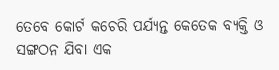ତେବେ କୋର୍ଟ କଚେରି ପର୍ଯ୍ୟନ୍ତ କେତେକ ବ୍ୟକ୍ତି ଓ ସଙ୍ଗଠନ ଯିବା ଏକ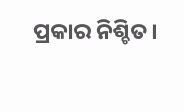ପ୍ରକାର ନିଶ୍ଚିତ।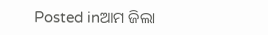Posted inଆମ ଜିଲା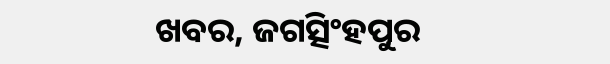ଖବର, ଜଗତ୍ସିଂହପୁର